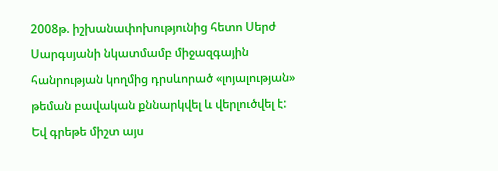2008թ. իշխանափոխությունից հետո Սերժ Սարգսյանի նկատմամբ միջազգային հանրության կողմից դրսևորած «լոյալության» թեման բավական քննարկվել և վերլուծվել է: Եվ գրեթե միշտ այս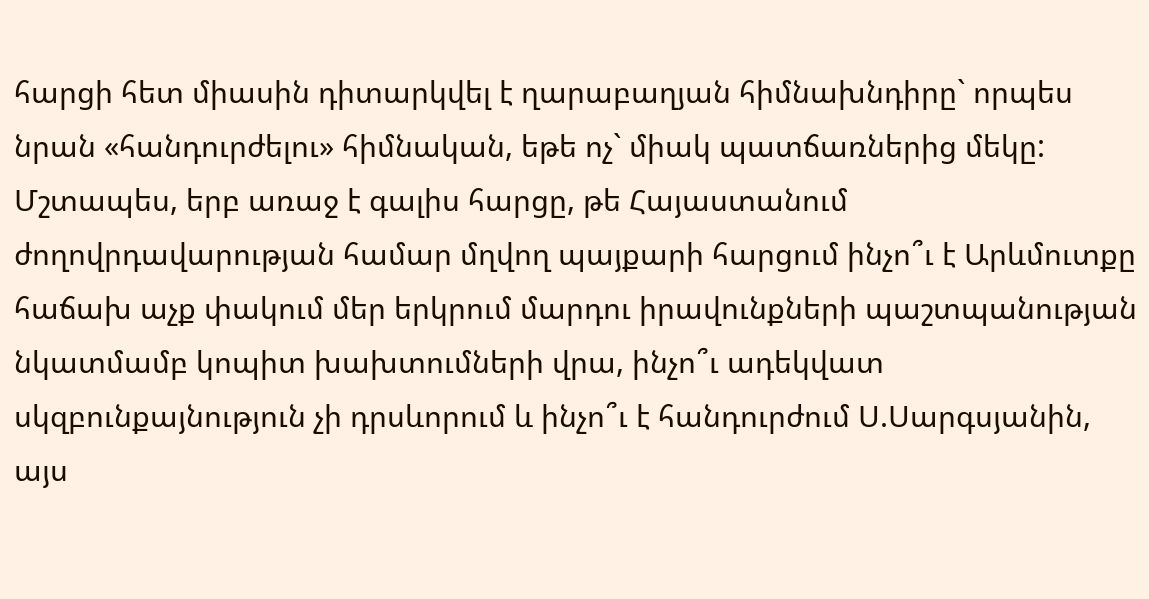հարցի հետ միասին դիտարկվել է ղարաբաղյան հիմնախնդիրը` որպես նրան «հանդուրժելու» հիմնական, եթե ոչ` միակ պատճառներից մեկը:
Մշտապես, երբ առաջ է գալիս հարցը, թե Հայաստանում ժողովրդավարության համար մղվող պայքարի հարցում ինչո՞ւ է Արևմուտքը հաճախ աչք փակում մեր երկրում մարդու իրավունքների պաշտպանության նկատմամբ կոպիտ խախտումների վրա, ինչո՞ւ ադեկվատ սկզբունքայնություն չի դրսևորում և ինչո՞ւ է հանդուրժում Ս.Սարգսյանին, այս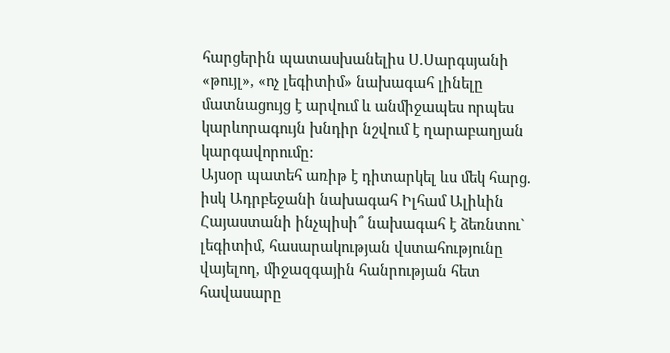հարցերին պատասխանելիս Ս.Սարգսյանի «թույլ», «ոչ լեգիտիմ» նախագահ լինելը մատնացույց է արվում և անմիջապես որպես կարևորագույն խնդիր նշվում է ղարաբաղյան կարգավորումը:
Այսօր պատեհ առիթ է դիտարկել ևս մեկ հարց. իսկ Ադրբեջանի նախագահ Իլհամ Ալիևին Հայաստանի ինչպիսի՞ նախագահ է ձեռնտու` լեգիտիմ, հասարակության վստահությունը վայելող, միջազգային հանրության հետ հավասարը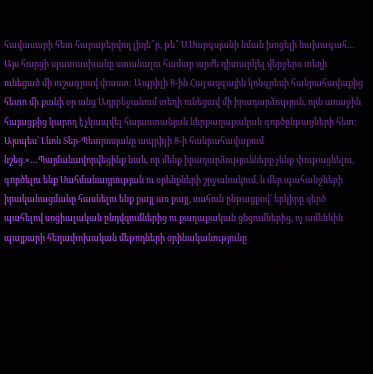հավասարի հետ հարաբերվող լիդե՞ր, թե՞ Ս.Սարգսյանի նման խոցելի նախագահ… Այս հարցի պատասխանը ստանալու համար արժե դիտարկել վերջերս տեղի ունեցած մի ուշագրավ փաստ: Ապրիլի 8-ին Հայ ազգային կոնգրեսի հանրահավաքից հետո մի քանի օր անց Ադրբեջանում տեղի ունեցավ մի իրադարձություն, որն առաջին հայացքից կարող է չկապվել հայաստանյան ներքաղաքական գործընթացների հետ:
Այսպես` Լևոն Տեր-Պետրոսյանը ապրիլի 8-ի հանրահավաքում նշեց.«…Պայմանավորվեցինք նաև, որ մենք իրադարձությունները չենք փութացնելու, գործելու ենք Սահմանադրության ու օրենքների շրջանակում, և մեր պահանջների իրականացմանը հասնելու ենք քայլ առ քայլ, սահուն ընթացքով` երկիրը զերծ պահելով սոցիալական ընդվզումներից ու քաղաքական ցնցումներից, ոչ ամենևին պայքարի հեղափոխական մեթոդների օրինականությունը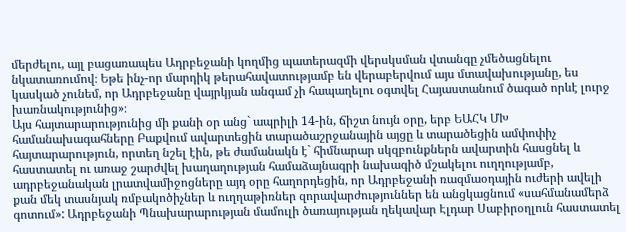մերժելու, այլ բացառապես Ադրբեջանի կողմից պատերազմի վերսկսման վտանգը չմեծացնելու նկատառումով։ Եթե ինչ-որ մարդիկ թերահավատությամբ են վերաբերվում այս մտավախությանը, ես կասկած չունեմ, որ Ադրբեջանը վայրկյան անգամ չի հապաղելու օգտվել Հայաստանում ծագած որևէ լուրջ խառնակությունից»։
Այս հայտարարությունից մի քանի օր անց` ապրիլի 14-ին, ճիշտ նույն օրը, երբ ԵԱՀԿ ՄԽ համանախագահները Բաքվում ավարտեցին տարածաշրջանային այցը և տարածեցին ամփոփիչ հայտարարություն, որտեղ նշել էին, թե ժամանակն է` հիմնարար սկզբունքներն ավարտին հասցնել և հաստատել ու առաջ շարժվել խաղաղության համաձայնագրի նախագիծ մշակելու ուղղությամբ, ադրբեջանական լրատվամիջոցները այդ օրը հաղորդեցին, որ Ադրբեջանի ռազմաօդային ուժերի ավելի քան մեկ տասնյակ ռմբակոծիչներ և ուղղաթիռներ զորավարժություններ են անցկացնում «սահմանամերձ գոտում»: Ադրբեջանի Պնախարարության մամուլի ծառայության ղեկավար Էլդար Սաբիրօղլուն հաստատել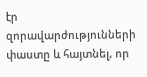էր զորավարժությունների փաստը և հայտնել, որ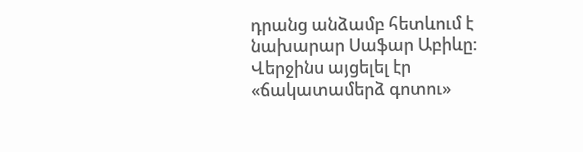դրանց անձամբ հետևում է նախարար Սաֆար Աբիևը: Վերջինս այցելել էր «ճակատամերձ գոտու»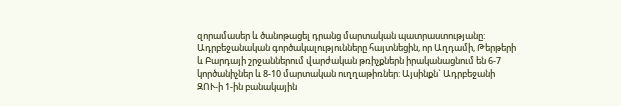զորամասեր և ծանոթացել դրանց մարտական պատրաստությանը: Ադրբեջանական գործակալությունները հայտնեցին, որ Աղդամի, Թերթերի և Բարդայի շրջաններում վարժական թռիչքներն իրականացնում են 6-7 կործանիչներ և 8-10 մարտական ուղղաթիռներ: Այսինքն` Ադրբեջանի ԶՈՒ-ի 1-ին բանակային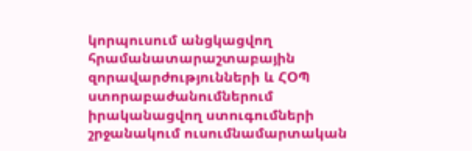կորպուսում անցկացվող հրամանատարաշտաբային զորավարժությունների և ՀՕՊ ստորաբաժանումներում իրականացվող ստուգումների շրջանակում ուսումնամարտական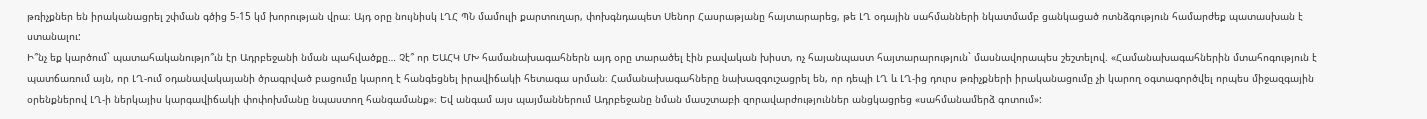թռիչքներ են իրականացրել շփման գծից 5-15 կմ խորության վրա։ Այդ օրը նույնիսկ ԼՂՀ ՊՆ մամուլի քարտուղար, փոխգնդապետ Սենոր Հասրաթյանը հայտարարեց, թե ԼՂ օդային սահմանների նկատմամբ ցանկացած ոտնձգություն համարժեք պատասխան է ստանալու:
Ի՞նչ եք կարծում` պատահականությո՞ւն էր Ադրբեջանի նման պահվածքը… Չէ՞ որ ԵԱՀԿ ՄԽ համանախագահներն այդ օրը տարածել էին բավական խիստ, ոչ հայանպաստ հայտարարություն` մասնավորապես շեշտելով. «Համանախագահներին մտահոգություն է պատճառում այն, որ ԼՂ-ում օդանավակայանի ծրագրված բացումը կարող է հանգեցնել իրավիճակի հետագա սրման։ Համանախագահները նախազգուշացրել են, որ դեպի ԼՂ և ԼՂ-ից դուրս թռիչքների իրականացումը չի կարող օգտագործվել որպես միջազգային օրենքներով ԼՂ-ի ներկայիս կարգավիճակի փոփոխմանը նպաստող հանգամանք»։ Եվ անգամ այս պայմաններում Ադրբեջանը նման մասշտաբի զորավարժություններ անցկացրեց «սահմանամերձ գոտում»: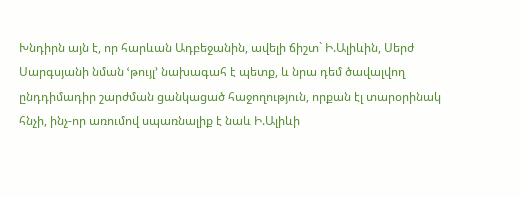Խնդիրն այն է, որ հարևան Ադբեջանին, ավելի ճիշտ` Ի.Ալիևին, Սերժ Սարգսյանի նման ՙթույլ՚ նախագահ է պետք, և նրա դեմ ծավալվող ընդդիմադիր շարժման ցանկացած հաջողություն, որքան էլ տարօրինակ հնչի, ինչ-որ առումով սպառնալիք է նաև Ի.Ալիևի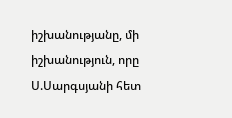իշխանությանը, մի իշխանություն, որը Ս.Սարգսյանի հետ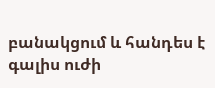բանակցում և հանդես է գալիս ուժի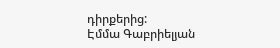դիրքերից:
Էմմա Գաբրիելյան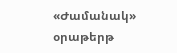«Ժամանակ» օրաթերթ